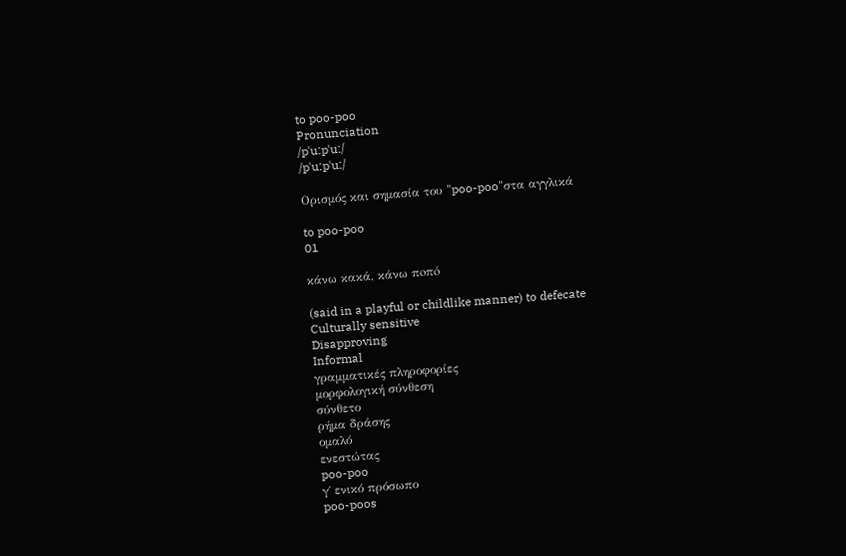to poo-poo
Pronunciation
/pˈuːpˈuː/
/pˈuːpˈuː/

Ορισμός και σημασία του "poo-poo"στα αγγλικά

to poo-poo
01

κάνω κακά, κάνω πoπó

(said in a playful or childlike manner) to defecate
Culturally sensitive
Disapproving
Informal
γραμματικές πληροφορίες
μορφολογική σύνθεση
σύνθετο
ρήμα δράσης
ομαλό
ενεστώτας
poo-poo
γ΄ ενικό πρόσωπο
poo-poos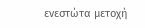ενεστώτα μετοχή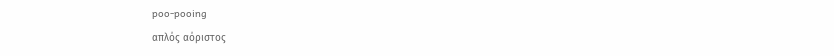poo-pooing
απλός αόριστος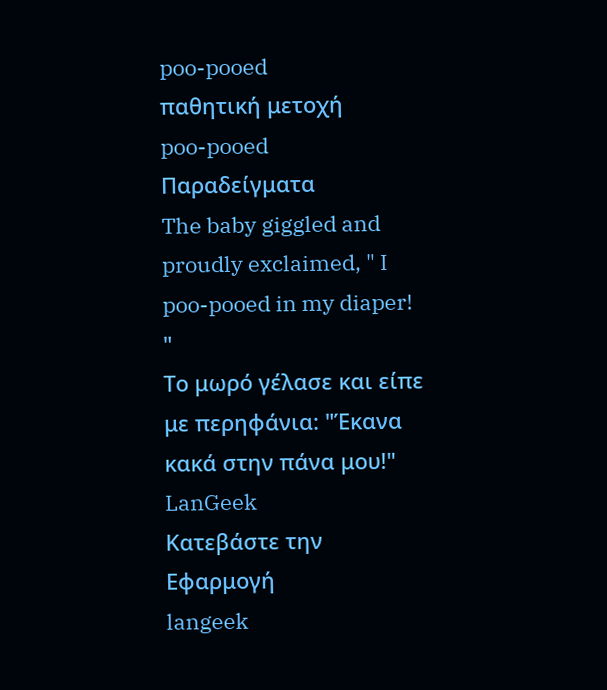poo-pooed
παθητική μετοχή
poo-pooed
Παραδείγματα
The baby giggled and proudly exclaimed, " I poo-pooed in my diaper! "
Το μωρό γέλασε και είπε με περηφάνια: "Έκανα κακά στην πάνα μου!"
LanGeek
Κατεβάστε την Εφαρμογή
langeek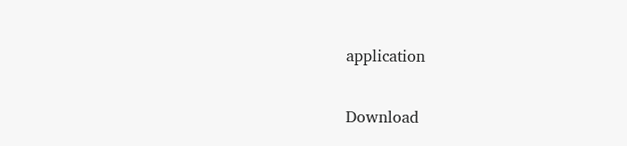application

Download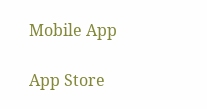Mobile App

App Store